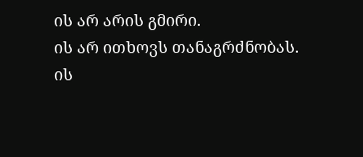ის არ არის გმირი.
ის არ ითხოვს თანაგრძნობას.
ის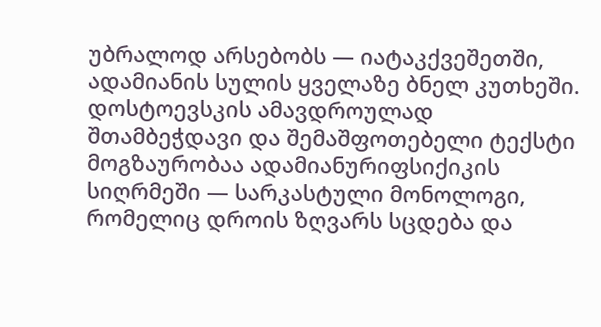უბრალოდ არსებობს — იატაკქვეშეთში, ადამიანის სულის ყველაზე ბნელ კუთხეში.
დოსტოევსკის ამავდროულად შთამბეჭდავი და შემაშფოთებელი ტექსტი მოგზაურობაა ადამიანურიფსიქიკის სიღრმეში — სარკასტული მონოლოგი, რომელიც დროის ზღვარს სცდება და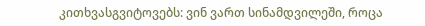კითხვასგვიტოვებს: ვინ ვართ სინამდვილეში, როცა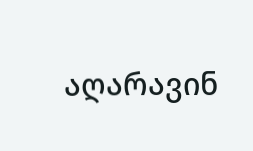აღარავინ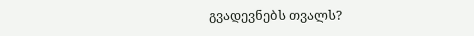გვადევნებს თვალს?